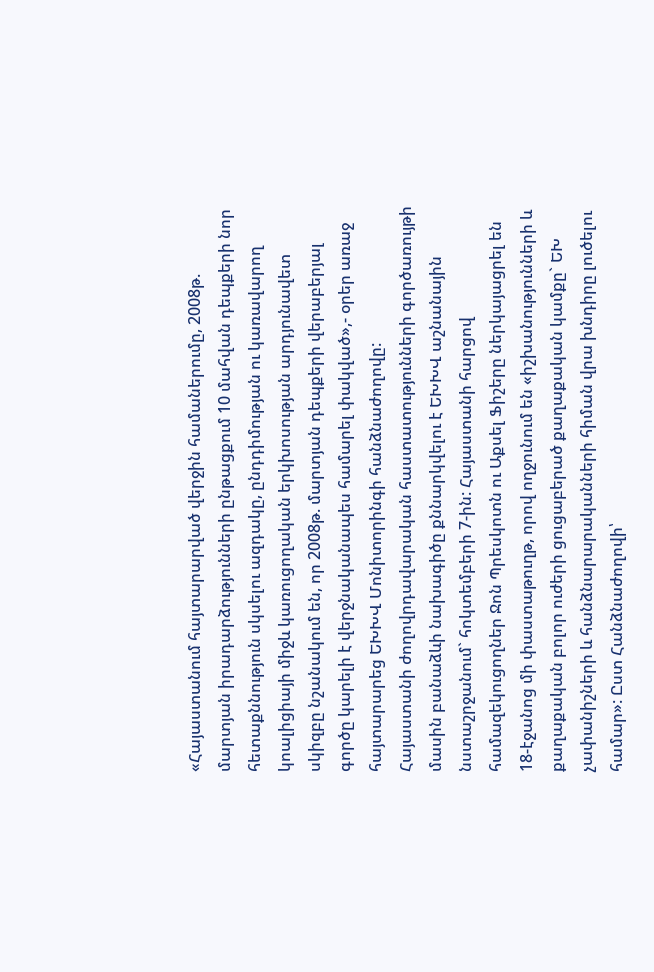«Հայաստանում հայտարարված վերջին համաներումը, 2008թ. մարտյան իրադարձությունների ընթացքում 10 մահվան դեպքերի նոր հետաքննություն սկսելու ազդակը, ընդդիմության ու կառավարող կոալիցիայի միջև կառուցողական երկխոսության արդյունավետ սկիզբը նշանակում են, որ 2008թ. մարտյան դեպքերի վերաբերյալ գործը կարելի է վերջնականապես համարել փակված»,- օրեր առաջ հայտարարեց ԵԽԽՎ Մոնիտորինգի հանձնաժողովը:
Հայաստանի ժողովրդավարական հաստատությունների գործառույթի մասին բանաձևի նախագիծը քննարկվելու է ԵԽԽՎ աշնանային նստաշրջանում` հոկտեմբերի 7-ին: Հայաստանի հարցով համազեկուցողներ Ջոն Պրեսկոտն ու Աքսել Ֆիշերը ներկայացրել են 18-էջանոց մի փաստաթուղթ, որով ողջունում են «իշխանությունների և քաղաքական բոլոր ուժերի ցուցաբերած քաղաքական կամքը` ԵԽ չափանիշների և հանձնարարականների հիման վրա խնդիրը լուծելու համար»: Ըստ Հանձնաժողովի՝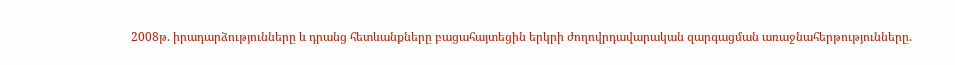2008թ. իրադարձությունները և դրանց հետևանքները բացահայտեցին երկրի ժողովրդավարական զարգացման առաջնահերթությունները.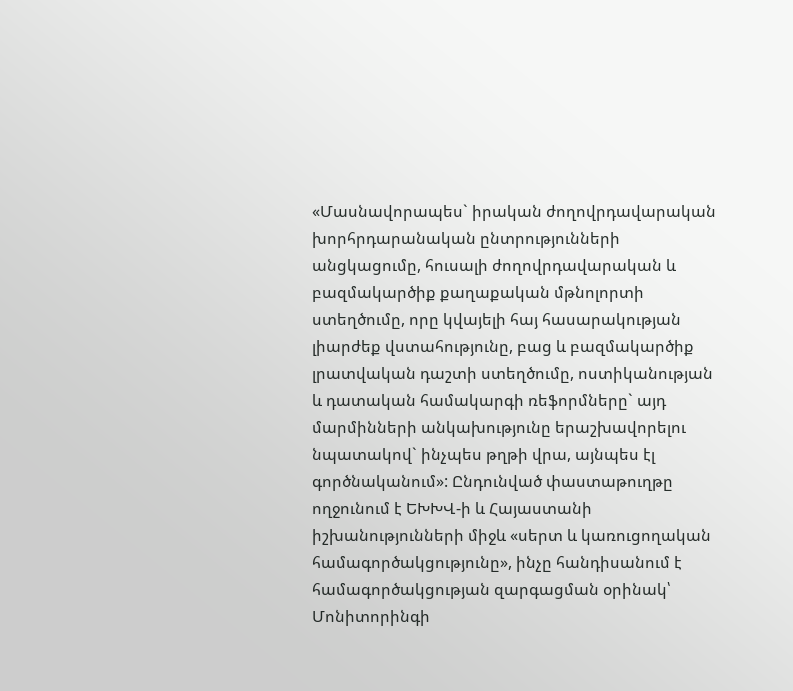«Մասնավորապես` իրական ժողովրդավարական խորհրդարանական ընտրությունների անցկացումը, հուսալի ժողովրդավարական և բազմակարծիք քաղաքական մթնոլորտի ստեղծումը, որը կվայելի հայ հասարակության լիարժեք վստահությունը, բաց և բազմակարծիք լրատվական դաշտի ստեղծումը, ոստիկանության և դատական համակարգի ռեֆորմները` այդ մարմինների անկախությունը երաշխավորելու նպատակով` ինչպես թղթի վրա, այնպես էլ գործնականում»: Ընդունված փաստաթուղթը ողջունում է ԵԽԽՎ-ի և Հայաստանի իշխանությունների միջև «սերտ և կառուցողական համագործակցությունը», ինչը հանդիսանում է համագործակցության զարգացման օրինակ՝ Մոնիտորինգի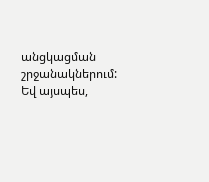անցկացման շրջանակներում:
Եվ այսպես,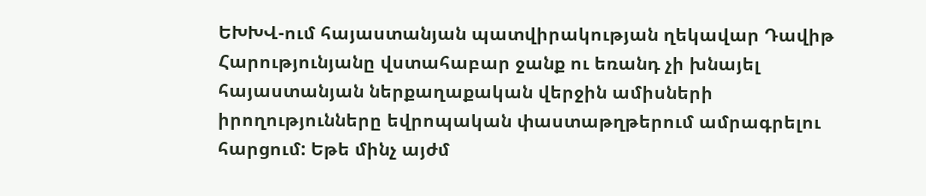ԵԽԽՎ-ում հայաստանյան պատվիրակության ղեկավար Դավիթ Հարությունյանը վստահաբար ջանք ու եռանդ չի խնայել հայաստանյան ներքաղաքական վերջին ամիսների իրողությունները եվրոպական փաստաթղթերում ամրագրելու հարցում: Եթե մինչ այժմ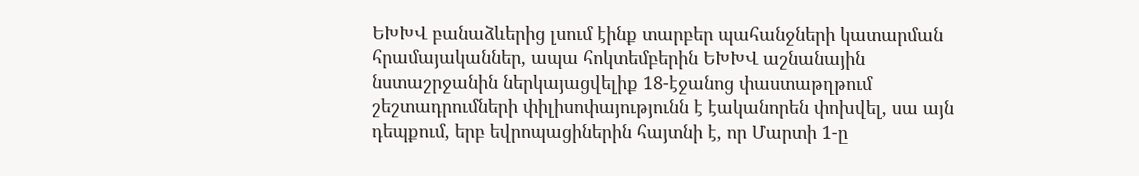ԵԽԽՎ բանաձևերից լսում էինք տարբեր պահանջների կատարման հրամայականներ, ապա հոկտեմբերին ԵԽԽՎ աշնանային նստաշրջանին ներկայացվելիք 18-էջանոց փաստաթղթում շեշտադրումների փիլիսոփայությունն է էականորեն փոխվել, սա այն դեպքում, երբ եվրոպացիներին հայտնի է, որ Մարտի 1-ը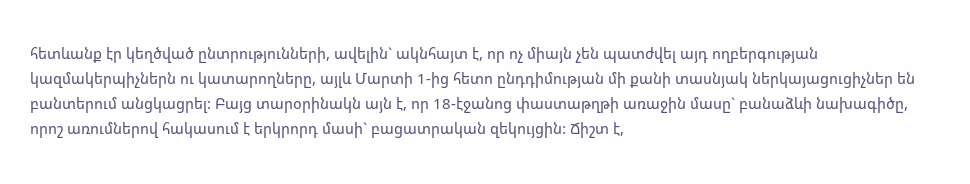հետևանք էր կեղծված ընտրությունների, ավելին` ակնհայտ է, որ ոչ միայն չեն պատժվել այդ ողբերգության կազմակերպիչներն ու կատարողները, այլև Մարտի 1-ից հետո ընդդիմության մի քանի տասնյակ ներկայացուցիչներ են բանտերում անցկացրել: Բայց տարօրինակն այն է, որ 18-էջանոց փաստաթղթի առաջին մասը` բանաձևի նախագիծը, որոշ առումներով հակասում է երկրորդ մասի` բացատրական զեկույցին: Ճիշտ է,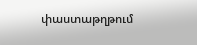փաստաթղթում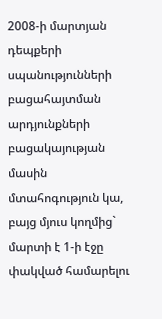2008-ի մարտյան դեպքերի սպանությունների բացահայտման արդյունքների բացակայության մասին մտահոգություն կա, բայց մյուս կողմից` մարտի է 1-ի էջը փակված համարելու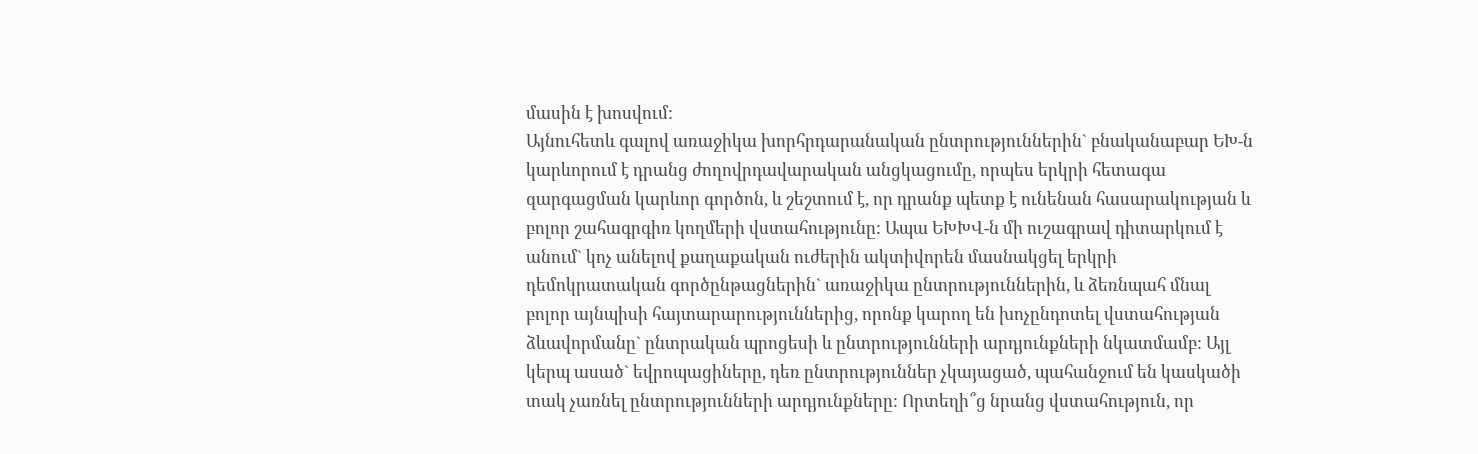մասին է խոսվում:
Այնուհետև գալով առաջիկա խորհրդարանական ընտրություններին` բնականաբար ԵԽ-ն կարևորում է դրանց ժողովրդավարական անցկացումը, որպես երկրի հետագա զարգացման կարևոր գործոն, և շեշտում է, որ դրանք պետք է ունենան հասարակության և բոլոր շահագրգիռ կողմերի վստահությունը: Ապա ԵԽԽՎ-ն մի ուշագրավ դիտարկում է անում` կոչ անելով քաղաքական ուժերին ակտիվորեն մասնակցել երկրի դեմոկրատական գործընթացներին` առաջիկա ընտրություններին, և ձեռնպահ մնալ բոլոր այնպիսի հայտարարություններից, որոնք կարող են խոչընդոտել վստահության ձևավորմանը` ընտրական պրոցեսի և ընտրությունների արդյունքների նկատմամբ: Այլ կերպ ասած` եվրոպացիները, դեռ ընտրություններ չկայացած, պահանջում են կասկածի տակ չառնել ընտրությունների արդյունքները: Որտեղի՞ց նրանց վստահություն, որ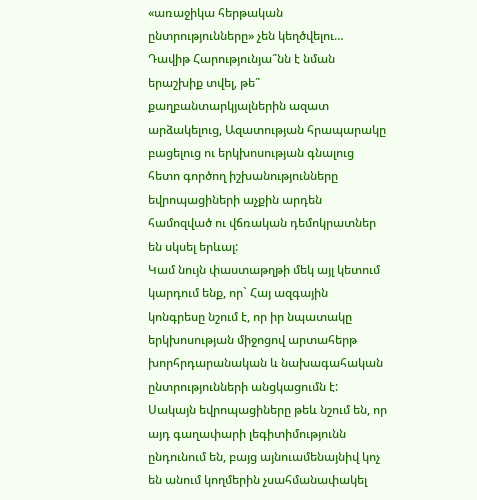«առաջիկա հերթական ընտրությունները» չեն կեղծվելու… Դավիթ Հարությունյա՞նն է նման երաշխիք տվել, թե՞ քաղբանտարկյալներին ազատ արձակելուց, Ազատության հրապարակը բացելուց ու երկխոսության գնալուց հետո գործող իշխանությունները եվրոպացիների աչքին արդեն համոզված ու վճռական դեմոկրատներ են սկսել երևալ:
Կամ նույն փաստաթղթի մեկ այլ կետում կարդում ենք, որ` Հայ ազգային կոնգրեսը նշում է, որ իր նպատակը երկխոսության միջոցով արտահերթ խորհրդարանական և նախագահական ընտրությունների անցկացումն է: Սակայն եվրոպացիները թեև նշում են, որ այդ գաղափարի լեգիտիմությունն ընդունում են, բայց այնուամենայնիվ կոչ են անում կողմերին չսահմանափակել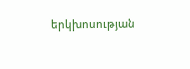երկխոսության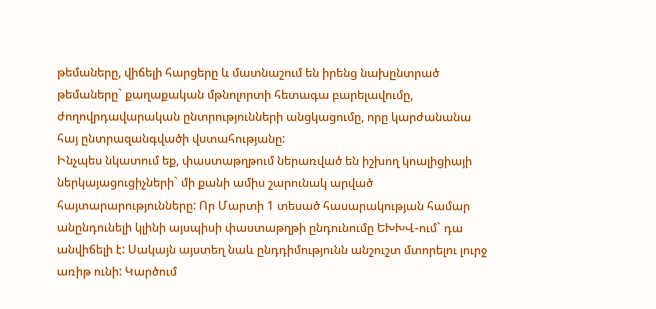թեմաները, վիճելի հարցերը և մատնաշում են իրենց նախընտրած թեմաները` քաղաքական մթնոլորտի հետագա բարելավումը, ժողովրդավարական ընտրությունների անցկացումը, որը կարժանանա հայ ընտրազանգվածի վստահությանը:
Ինչպես նկատում եք, փաստաթղթում ներառված են իշխող կոալիցիայի ներկայացուցիչների` մի քանի ամիս շարունակ արված հայտարարությունները: Որ Մարտի 1 տեսած հասարակության համար անընդունելի կլինի այսպիսի փաստաթղթի ընդունումը ԵԽԽՎ-ում` դա անվիճելի է: Սակայն այստեղ նաև ընդդիմությունն անշուշտ մտորելու լուրջ առիթ ունի: Կարծում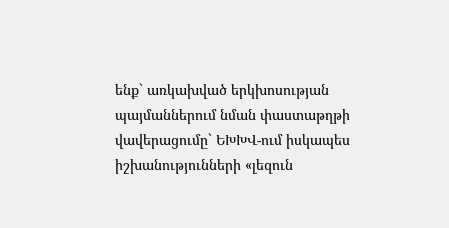ենք` առկախված երկխոսության պայմաններում նման փաստաթղթի վավերացումը` ԵԽԽՎ-ում իսկապես իշխանությունների «լեզուն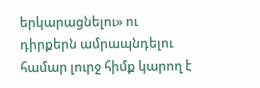երկարացնելու» ու դիրքերն ամրապնդելու համար լուրջ հիմք կարող է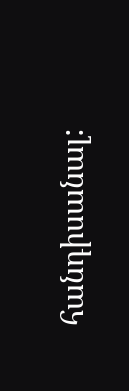հանդիսանալ: